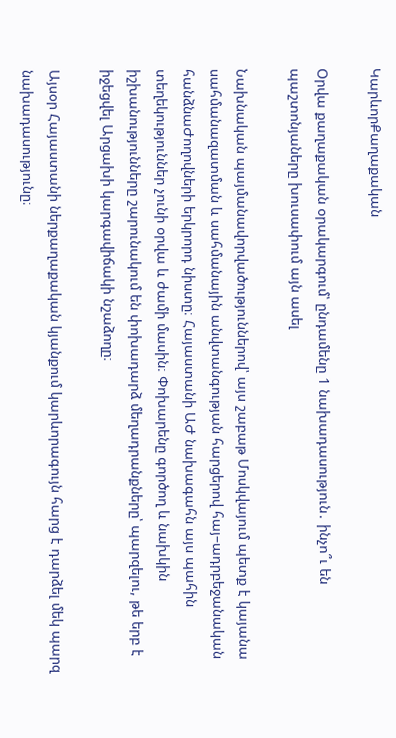ԿարևորՔաղաքական

Օրվա քաղաքական օրակարգում՝ ընդամենը 1 նախադասություն․ ինչո՞ւ են պաշտոնյաները խուսափում այն ասել

Նախնական պայմանավորվածություններով՝ այս շաբաթ Մոսկվայում պետք է կայանա սահմանազատման և սահմանային անվտանգության հարցերով հայ–ադրբեջանական հանձնաԺողովների երկրորդ նիստը։ Հայաստանի ԱԺ նախագահն այս պահին տեղեկություններ չունի օրվա և ժամի մասին։ Փոխարենը գործող և նախկին իշխանությունները շարունակում են փոխադարձ մեղադրանքները՝ պարզելու, թե երբ է իջեցվել Արցախի կարգավիճակի նշաձողը։

Այսօր Հայաստանի ներքաղաքական կյանքում կարևորագույն հարց է դարձել մեկ պարզ նախադասությունը։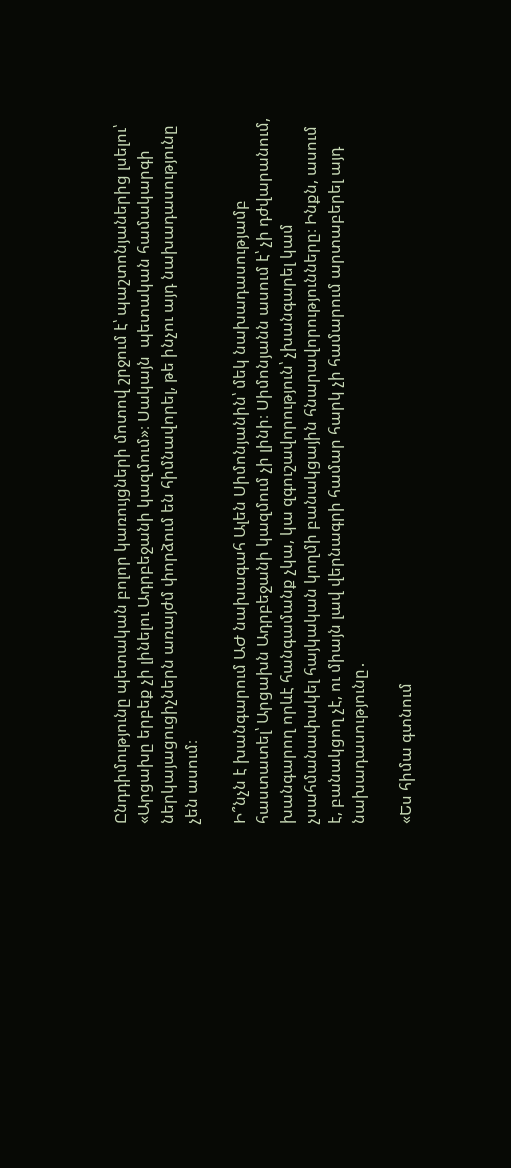Ընդդիմությունը պետական բոլոր կառույցների մոտով շրջում է՝ պաշտոնյաներից լսելու՝ «Արցախը երբեք չի լինելու Ադրբեջանի կազմում»։ Սակայն  պետական համակարգի ներկայացուցիչներն առայժմ փորձում են հիմնավորել, թե ինչու այդ նախադասությունը չեն ասում։

Ի՞նչն է խանգարում ԱԺ նախագահ Ալեն Սիմոնյանին՝ մեկ նախադասությամբ հաստատել՝ Արցախն Ադրբեջանի կազմում չի լինի։ Սիմոնյանն ասում է՝ չի դժվարանում, խանգարող որևէ հանգամանք չկա, կա զգուշավորություն՝ չխանգարել կամ չսահմանափակել հայկական կողմի բանակցային հնարավորությունները։ Ինքն, ասում է, բանակցող չէ, ու միայն լավ վերնագրի համար հարկ չի համարում արտաբերել այդ նախադասությունը․

«Ես հիմա գտնում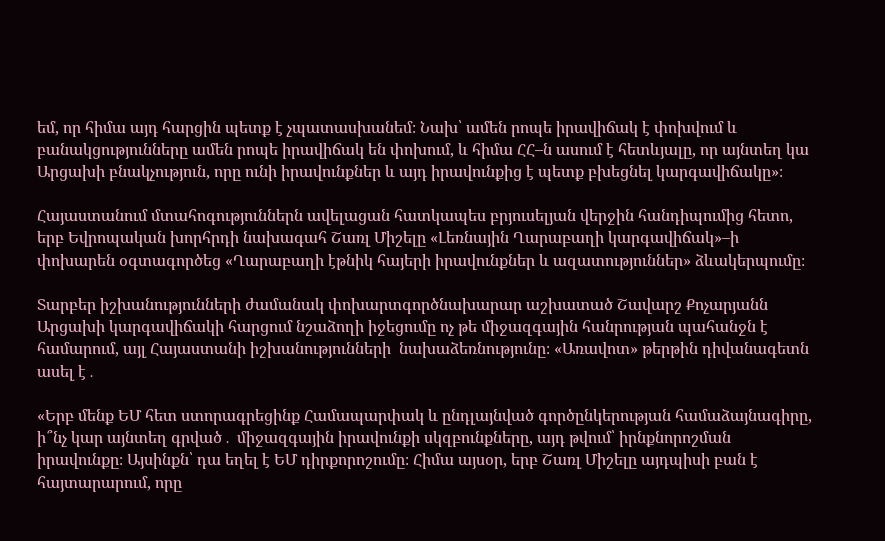եմ, որ հիմա այդ հարցին պետք է չպատասխանեմ։ Նախ՝ ամեն րոպե իրավիճակ է փոխվում և բանակցությունները ամեն րոպե իրավիճակ են փոխում, և հիմա ՀՀ–ն ասում է հետևյալը, որ այնտեղ կա Արցախի բնակչություն, որը ունի իրավունքներ և այդ իրավունքից է պետք բխեցնել կարգավիճակը»։

Հայաստանում մտահոգություններն ավելացան հատկապես բրյուսելյան վերջին հանդիպումից հետո, երբ Եվրոպական խորհրդի նախագահ Շառլ Միշելը «Լեռնային Ղարաբաղի կարգավիճակ»–ի փոխարեն օգտագործեց «Ղարաբաղի էթնիկ հայերի իրավունքներ և ազատություններ» ձևակերպումը։

Տարբեր իշխանությունների ժամանակ փոխարտգործնախարար աշխատած Շավարշ Քոչարյանն Արցախի կարգավիճակի հարցում նշաձողի իջեցումը ոչ թե միջազգային հանրության պահանջն է համարում, այլ Հայաստանի իշխանությունների  նախաձեռնությունը։ «Առավոտ» թերթին դիվանագետն ասել է․

«Երբ մենք ԵՄ հետ ստորագրեցինք Համապարփակ և ընդլայնված գործընկերության համաձայնագիրը, ի՞նչ կար այնտեղ գրված․ միջազգային իրավունքի սկզբունքները, այդ թվում՝ իրնքնորոշման իրավունքը։ Այսինքն՝ դա եղել է ԵՄ դիրքորոշումը։ Հիմա այսօր, երբ Շառլ Միշելը այդպիսի բան է հայտարարում, որը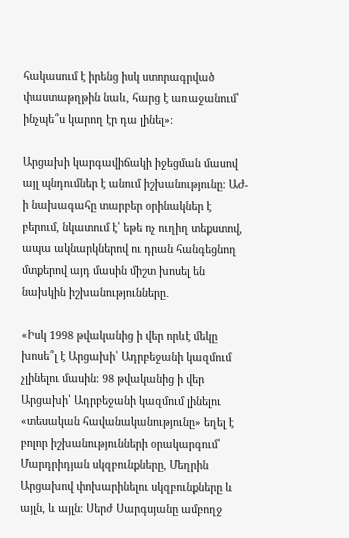հակասում է իրենց իսկ ստորագրված փաստաթղթին նաև, հարց է առաջանում՝ ինչպե՞ս կարող էր դա լինել»։

Արցախի կարգավիճակի իջեցման մասով այլ պնդումներ է անում իշխանությունը։ ԱԺ-ի նախագահը տարբեր օրինակներ է բերում, նկատում է՝ եթե ոչ ուղիղ տեքստով, ապա ակնարկներով ու դրան հանգեցնող մտքերով այդ մասին միշտ խոսել են նախկին իշխանությունները․

«Իսկ 1998 թվականից ի վեր որևէ մեկը խոսե՞լ է Արցախի՝ Ադրբեջանի կազմում չլինելու մասին։ 98 թվականից ի վեր Արցախի՝ Ադրբեջանի կազմում լինելու «տեսական հավանականությունը» եղել է բոլոր իշխանությունների օրակարգում՝ Մարդրիդյան սկզբունքները, Մեղրին Արցախով փոխարինելու սկզբունքները և այլն, և այլն։ Սերժ Սարգսյանը ամբողջ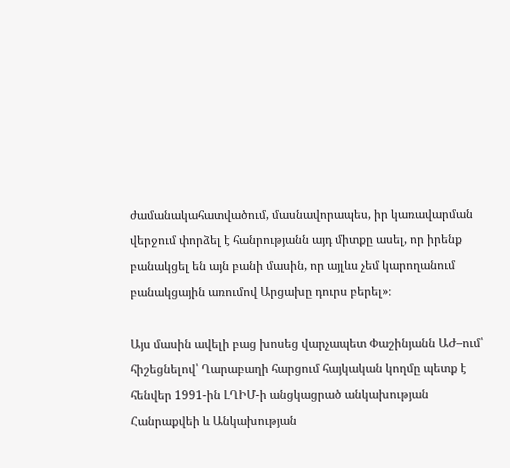ժամանակահատվածում, մասնավորապես, իր կառավարման վերջում փորձել է հանրությանն այդ միտքը ասել, որ իրենք բանակցել են այն բանի մասին, որ այլևս չեմ կարողանում բանակցային առումով Արցախը դուրս բերել»։

Այս մասին ավելի բաց խոսեց վարչապետ Փաշինյանն ԱԺ–ում՝ հիշեցնելով՝ Ղարաբաղի հարցում հայկական կողմը պետք է հենվեր 1991-ին ԼՂԻՄ-ի անցկացրած անկախության Հանրաքվեի և Անկախության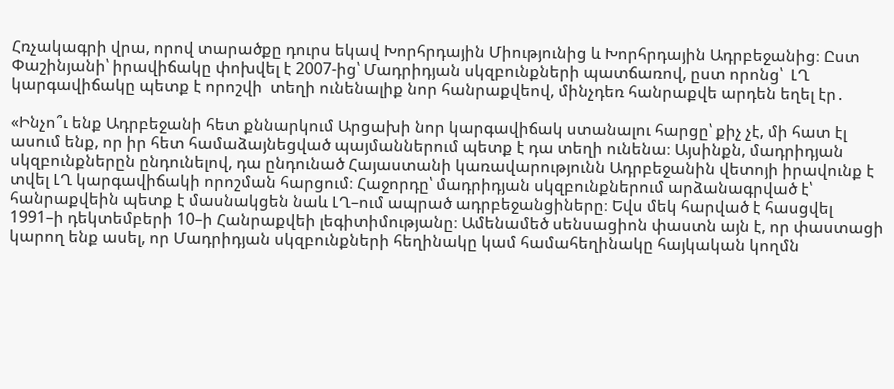Հռչակագրի վրա, որով տարածքը դուրս եկավ Խորհրդային Միությունից և Խորհրդային Ադրբեջանից։ Ըստ Փաշինյանի՝ իրավիճակը փոխվել է 2007-ից՝ Մադրիդյան սկզբունքների պատճառով, ըստ որոնց՝  ԼՂ կարգավիճակը պետք է որոշվի  տեղի ունենալիք նոր հանրաքվեով, մինչդեռ հանրաքվե արդեն եղել էր․

«Ինչո՞ւ ենք Ադրբեջանի հետ քննարկում Արցախի նոր կարգավիճակ ստանալու հարցը՝ քիչ չէ, մի հատ էլ ասում ենք, որ իր հետ համաձայնեցված պայմաններում պետք է դա տեղի ունենա։ Այսինքն, մադրիդյան սկզբունքներըն ընդունելով, դա ընդունած Հայաստանի կառավարությունն Ադրբեջանին վետոյի իրավունք է տվել ԼՂ կարգավիճակի որոշման հարցում։ Հաջորդը՝ մադրիդյան սկզբունքներում արձանագրված է՝ հանրաքվեին պետք է մասնակցեն նաև ԼՂ–ում ապրած ադրբեջանցիները։ Եվս մեկ հարված է հասցվել 1991–ի դեկտեմբերի 10–ի Հանրաքվեի լեգիտիմությանը։ Ամենամեծ սենսացիոն փաստն այն է, որ փաստացի կարող ենք ասել, որ Մադրիդյան սկզբունքների հեղինակը կամ համահեղինակը հայկական կողմն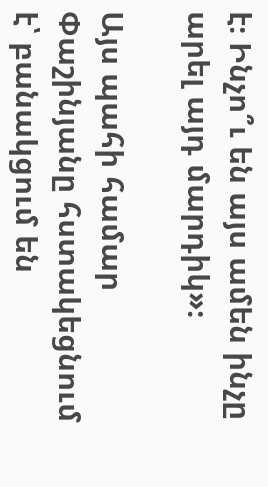է։ Ինչո՞ւ են այս ամեն ինչը արել այդ մարդիկ»։

Այս պահի համար Փաշինյանը հստակեցնում է՝ բանակցում են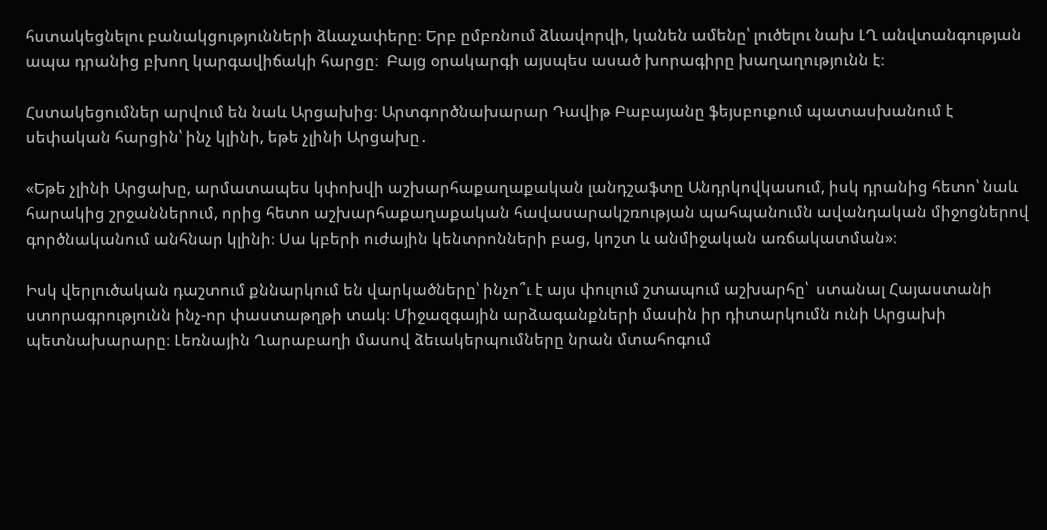հստակեցնելու բանակցությունների ձևաչափերը։ Երբ ըմբռնում ձևավորվի, կանեն ամենը՝ լուծելու նախ ԼՂ անվտանգության ապա դրանից բխող կարգավիճակի հարցը։  Բայց օրակարգի այսպես ասած խորագիրը խաղաղությունն է։

Հստակեցումներ արվում են նաև Արցախից։ Արտգործնախարար Դավիթ Բաբայանը ֆեյսբուքում պատասխանում է սեփական հարցին՝ ինչ կլինի, եթե չլինի Արցախը․

«Եթե չլինի Արցախը, արմատապես կփոխվի աշխարհաքաղաքական լանդշաֆտը Անդրկովկասում, իսկ դրանից հետո՝ նաև հարակից շրջաններում, որից հետո աշխարհաքաղաքական հավասարակշռության պահպանումն ավանդական միջոցներով գործնականում անհնար կլինի։ Սա կբերի ուժային կենտրոնների բաց, կոշտ և անմիջական առճակատման»։

Իսկ վերլուծական դաշտում քննարկում են վարկածները՝ ինչո՞ւ է այս փուլում շտապում աշխարհը՝  ստանալ Հայաստանի ստորագրությունն ինչ-որ փաստաթղթի տակ։ Միջազգային արձագանքների մասին իր դիտարկումն ունի Արցախի պետնախարարը։ Լեռնային Ղարաբաղի մասով ձեւակերպումները նրան մտահոգում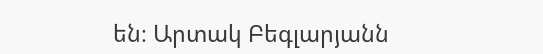են։ Արտակ Բեգլարյանն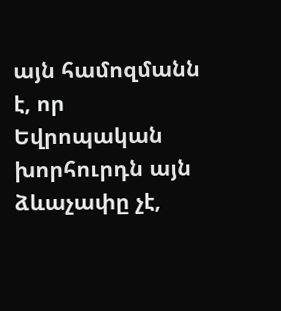այն համոզմանն է, որ Եվրոպական խորհուրդն այն ձևաչափը չէ,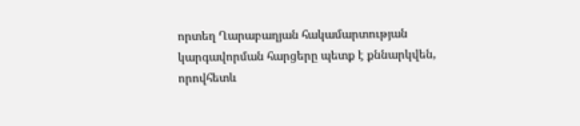որտեղ Ղարաբաղյան հակամարտության կարգավորման հարցերը պետք է քննարկվեն, որովհետև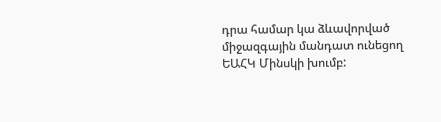դրա համար կա ձևավորված միջազգային մանդատ ունեցող ԵԱՀԿ Մինսկի խումբ: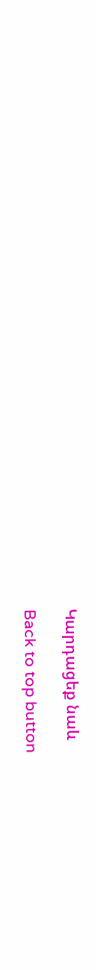Կարդացեք նաև

Back to top button